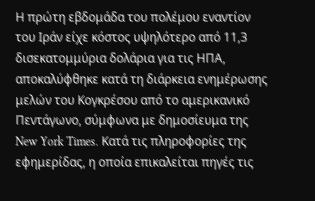Η πρώτη εβδομάδα του πολέμου εναντίον του Ιράν είχε κόστος υψηλότερο από 11,3 δισεκατομμύρια δολάρια για τις ΗΠΑ, αποκαλύφθηκε κατά τη διάρκεια ενημέρωσης μελών του Κογκρέσου από το αμερικανικό Πεντάγωνο, σύμφωνα με δημοσίευμα της New York Times. Κατά τις πληροφορίες της εφημερίδας, η οποία επικαλείται πηγές τις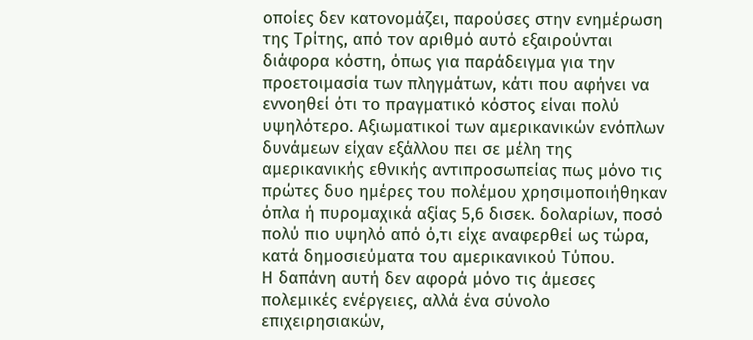οποίες δεν κατονομάζει, παρούσες στην ενημέρωση της Τρίτης, από τον αριθμό αυτό εξαιρούνται διάφορα κόστη, όπως για παράδειγμα για την προετοιμασία των πληγμάτων, κάτι που αφήνει να εννοηθεί ότι το πραγματικό κόστος είναι πολύ υψηλότερο. Αξιωματικοί των αμερικανικών ενόπλων δυνάμεων είχαν εξάλλου πει σε μέλη της αμερικανικής εθνικής αντιπροσωπείας πως μόνο τις πρώτες δυο ημέρες του πολέμου χρησιμοποιήθηκαν όπλα ή πυρομαχικά αξίας 5,6 δισεκ. δολαρίων, ποσό πολύ πιο υψηλό από ό,τι είχε αναφερθεί ως τώρα, κατά δημοσιεύματα του αμερικανικού Τύπου.
Η δαπάνη αυτή δεν αφορά μόνο τις άμεσες πολεμικές ενέργειες, αλλά ένα σύνολο επιχειρησιακών,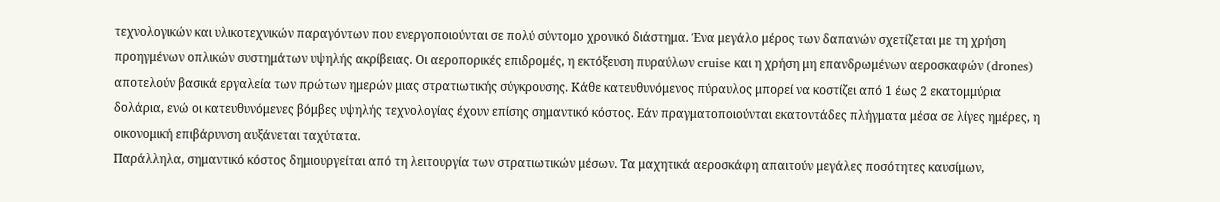τεχνολογικών και υλικοτεχνικών παραγόντων που ενεργοποιούνται σε πολύ σύντομο χρονικό διάστημα. Ένα μεγάλο μέρος των δαπανών σχετίζεται με τη χρήση προηγμένων οπλικών συστημάτων υψηλής ακρίβειας. Οι αεροπορικές επιδρομές, η εκτόξευση πυραύλων cruise και η χρήση μη επανδρωμένων αεροσκαφών (drones) αποτελούν βασικά εργαλεία των πρώτων ημερών μιας στρατιωτικής σύγκρουσης. Κάθε κατευθυνόμενος πύραυλος μπορεί να κοστίζει από 1 έως 2 εκατομμύρια δολάρια, ενώ οι κατευθυνόμενες βόμβες υψηλής τεχνολογίας έχουν επίσης σημαντικό κόστος. Εάν πραγματοποιούνται εκατοντάδες πλήγματα μέσα σε λίγες ημέρες, η οικονομική επιβάρυνση αυξάνεται ταχύτατα.
Παράλληλα, σημαντικό κόστος δημιουργείται από τη λειτουργία των στρατιωτικών μέσων. Τα μαχητικά αεροσκάφη απαιτούν μεγάλες ποσότητες καυσίμων,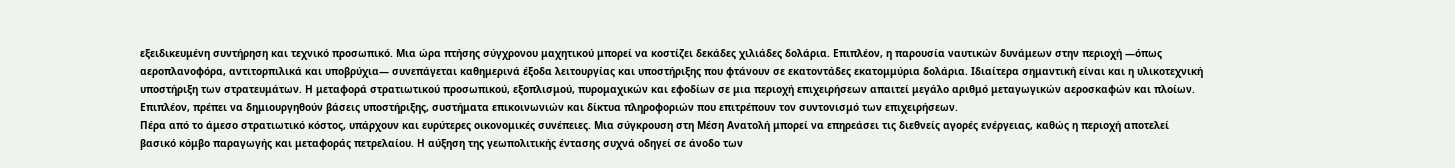εξειδικευμένη συντήρηση και τεχνικό προσωπικό. Μια ώρα πτήσης σύγχρονου μαχητικού μπορεί να κοστίζει δεκάδες χιλιάδες δολάρια. Επιπλέον, η παρουσία ναυτικών δυνάμεων στην περιοχή —όπως αεροπλανοφόρα, αντιτορπιλικά και υποβρύχια— συνεπάγεται καθημερινά έξοδα λειτουργίας και υποστήριξης που φτάνουν σε εκατοντάδες εκατομμύρια δολάρια. Ιδιαίτερα σημαντική είναι και η υλικοτεχνική υποστήριξη των στρατευμάτων. Η μεταφορά στρατιωτικού προσωπικού, εξοπλισμού, πυρομαχικών και εφοδίων σε μια περιοχή επιχειρήσεων απαιτεί μεγάλο αριθμό μεταγωγικών αεροσκαφών και πλοίων. Επιπλέον, πρέπει να δημιουργηθούν βάσεις υποστήριξης, συστήματα επικοινωνιών και δίκτυα πληροφοριών που επιτρέπουν τον συντονισμό των επιχειρήσεων.
Πέρα από το άμεσο στρατιωτικό κόστος, υπάρχουν και ευρύτερες οικονομικές συνέπειες. Μια σύγκρουση στη Μέση Ανατολή μπορεί να επηρεάσει τις διεθνείς αγορές ενέργειας, καθώς η περιοχή αποτελεί βασικό κόμβο παραγωγής και μεταφοράς πετρελαίου. Η αύξηση της γεωπολιτικής έντασης συχνά οδηγεί σε άνοδο των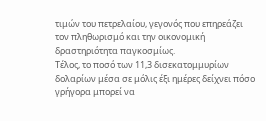τιμών του πετρελαίου, γεγονός που επηρεάζει τον πληθωρισμό και την οικονομική δραστηριότητα παγκοσμίως.
Τέλος, το ποσό των 11,3 δισεκατομμυρίων δολαρίων μέσα σε μόλις έξι ημέρες δείχνει πόσο γρήγορα μπορεί να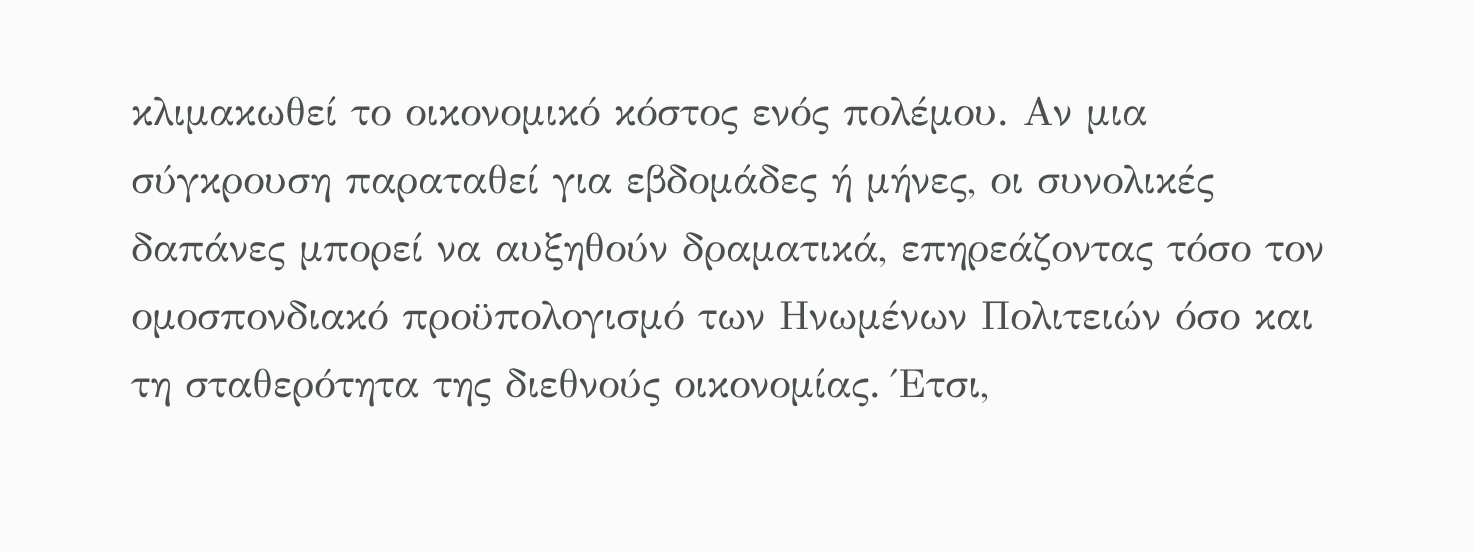κλιμακωθεί το οικονομικό κόστος ενός πολέμου. Αν μια σύγκρουση παραταθεί για εβδομάδες ή μήνες, οι συνολικές δαπάνες μπορεί να αυξηθούν δραματικά, επηρεάζοντας τόσο τον ομοσπονδιακό προϋπολογισμό των Ηνωμένων Πολιτειών όσο και τη σταθερότητα της διεθνούς οικονομίας. Έτσι,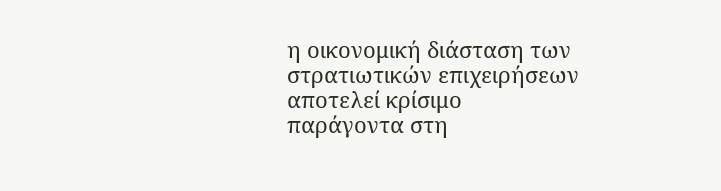η οικονομική διάσταση των στρατιωτικών επιχειρήσεων αποτελεί κρίσιμο παράγοντα στη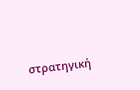στρατηγική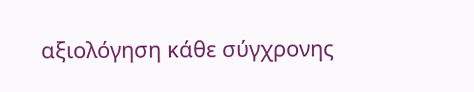αξιολόγηση κάθε σύγχρονης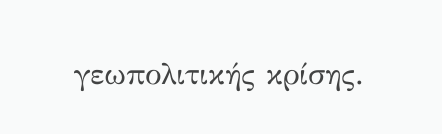γεωπολιτικής κρίσης.